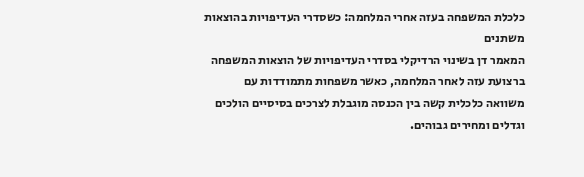כלכלת המשפחה בעזה אחרי המלחמה: כשסדרי העדיפויות בהוצאות משתנים
המאמר דן בשינוי הרדיקלי בסדרי העדיפויות של הוצאות המשפחה ברצועת עזה לאחר המלחמה, כאשר משפחות מתמודדות עם משוואה כלכלית קשה בין הכנסה מוגבלת לצרכים בסיסיים הולכים וגדלים ומחירים גבוהים.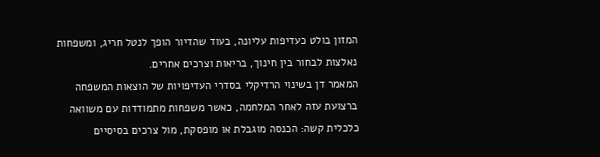המזון בולט כעדיפות עליונה, בעוד שהדיור הופך לנטל חריג, ומשפחות נאלצות לבחור בין חינוך, בריאות וצרכים אחרים.
המאמר דן בשינוי הרדיקלי בסדרי העדיפויות של הוצאות המשפחה ברצועת עזה לאחר המלחמה, כאשר משפחות מתמודדות עם משוואה כלכלית קשה: הכנסה מוגבלת או מופסקת, מול צרכים בסיסיים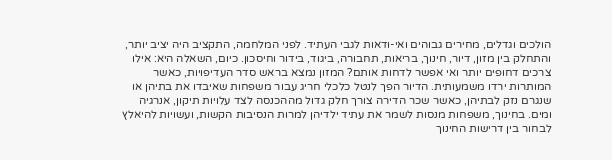הולכים וגדלים, מחירים גבוהים ואי-ודאות לגבי העתיד. לפני המלחמה, התקציב היה יציב יותר, והתחלק בין מזון, דיור, חינוך, בריאות, תחבורה, ביגוד, בידור וחיסכון. כיום, השאלה היא: אילו צרכים דחופים יותר ואי אפשר לדחות אותם? המזון נמצא בראש סדר העדיפויות, כאשר המותרות ירדו משמעותית. הדיור הפך לנטל כלכלי חריג עבור משפחות שאיבדו את בתיהן או שנגרם נזק לבתיהן, כאשר שכר הדירה צורך חלק גדול מההכנסה לצד עלויות תיקון, אנרגיה ומים. בחינוך, משפחות מנסות לשמר את עתיד ילדיהן למרות הנסיבות הקשות, ועשויות להיאלץ לבחור בין דרישות החינוך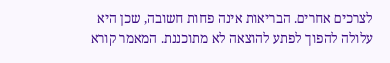לצרכים אחרים. הבריאות אינה פחות חשובה, שכן היא עלולה להפוך לפתע להוצאה לא מתוכננת. המאמר קורא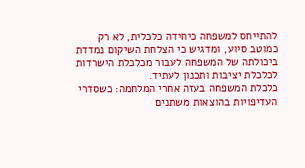להתייחס למשפחה כיחידה כלכלית, לא רק כמוטב סיוע, ומדגיש כי הצלחת השיקום נמדדת ביכולתה של המשפחה לעבור מכלכלת הישרדות לכלכלת יציבות ותכנון לעתיד.
כלכלת המשפחה בעזה אחרי המלחמה: כשסדרי העדיפויות בהוצאות משתנים